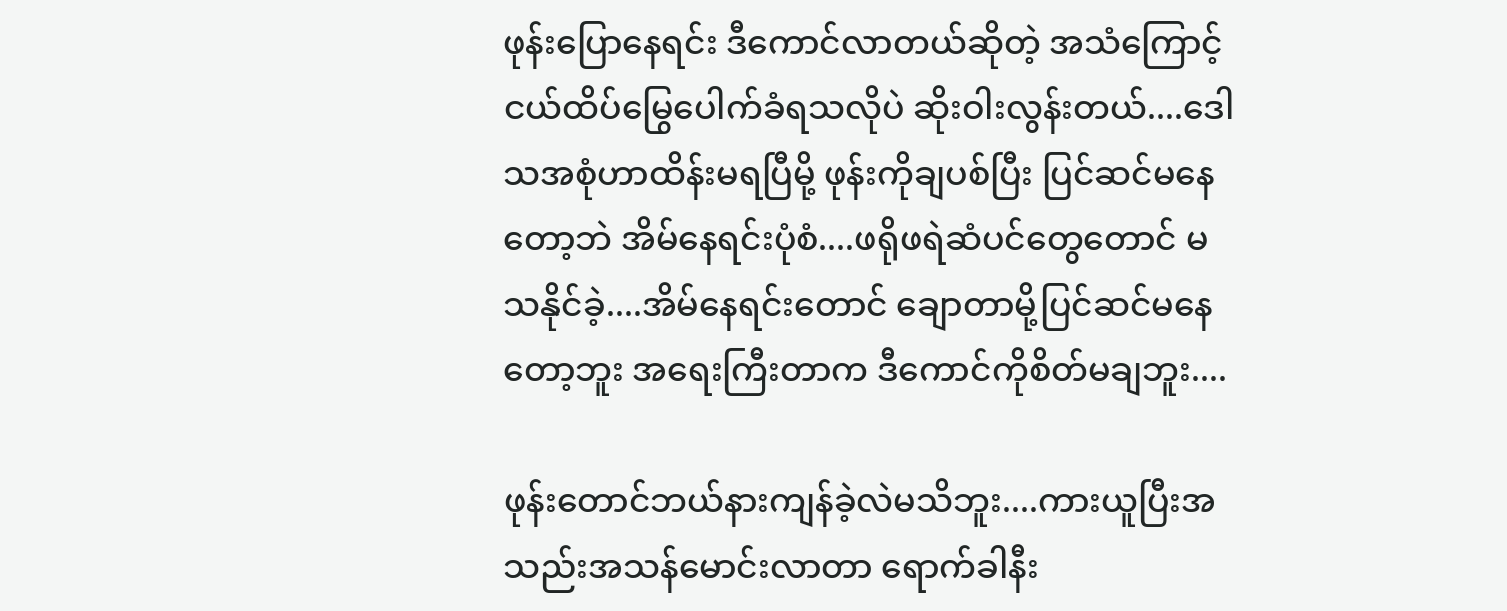ဖုန်းပြောနေရင်း ဒီကောင်လာတယ်ဆိုတဲ့ အသံကြောင့် ငယ်ထိပ်မြွေပေါက်ခံရသလိုပဲ ဆိုးဝါးလွန်းတယ်....ဒေါသအစုံဟာထိန်းမရပြီမို့ ဖုန်းကိုချပစ်ပြီး ပြင်ဆင်မနေတော့ဘဲ အိမ်နေရင်းပုံစံ....ဖရိုဖရဲဆံပင်တွေတောင် မသနိုင်ခဲ့....အိမ်နေရင်းတောင် ချောတာမို့ပြင်ဆင်မနေတော့ဘူး အရေးကြီးတာက ဒီကောင်ကိုစိတ်မချဘူး....

ဖုန်းတောင်ဘယ်နားကျန်ခဲ့လဲမသိဘူး....ကားယူပြီးအသည်းအသန်မောင်းလာတာ ရောက်ခါနီး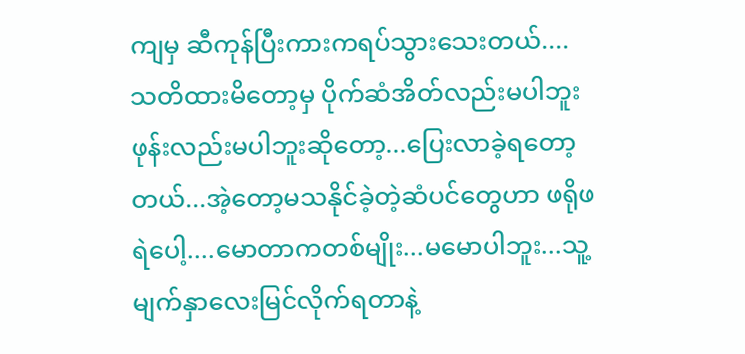ကျမှ ဆီကုန်ပြီးကားကရပ်သွားသေးတယ်....သတိထားမိတော့မှ ပိုက်ဆံအိတ်လည်းမပါဘူး ဖုန်းလည်းမပါဘူးဆိုတော့...ပြေးလာခဲ့ရတော့တယ်...အဲ့တော့မသနိုင်ခဲ့တဲ့ဆံပင်တွေဟာ ဖရိုဖရဲပေါ့....မောတာကတစ်မျိုး...မမောပါဘူး...သူ့မျက်နှာလေးမြင်လိုက်ရတာနဲ့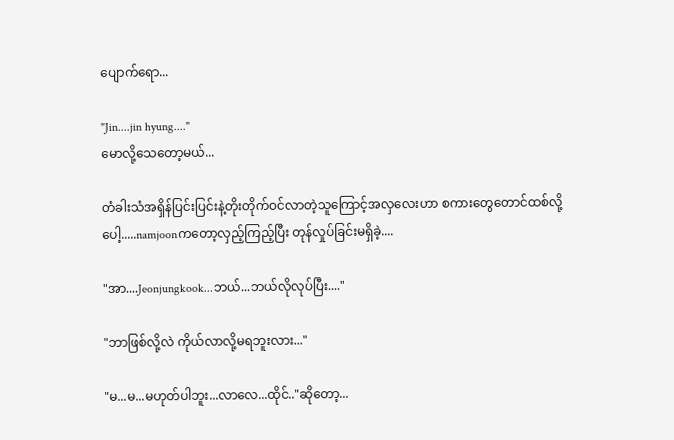ပျောက်ရော...

"Jin....jin hyung...."
မောလို့သေတော့မယ်...

တံခါးသံအရှိန်ပြင်းပြင်းနဲ့တိုးတိုက်ဝင်လာတဲ့သူကြောင့်အလှလေးဟာ စကားတွေတောင်ထစ်လို့ပေါ့.....namjoonကတော့လှည့်ကြည့်ပြီး တုန်လှုပ်ခြင်းမရှိခဲ့....

"အာ....Jeonjungkook...ဘယ်...ဘယ်လိုလုပ်ပြီး...."

"ဘာဖြစ်လို့လဲ ကိုယ်လာလို့မရဘူးလား..."

"မ...မ...မဟုတ်ပါဘူး...လာလေ...ထိုင်.."ဆိုတော့...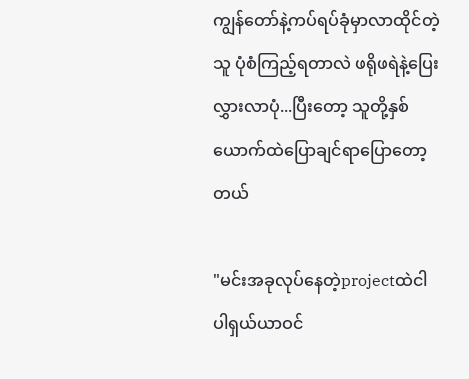ကျွန်တော်နဲ့ကပ်ရပ်ခုံမှာလာထိုင်တဲ့သူ ပုံစံကြည့်ရတာလဲ ဖရိုဖရဲနဲ့ပြေးလွှားလာပုံ...ပြီးတော့ သူတို့နှစ်ယောက်ထဲပြောချင်ရာပြောတော့တယ်

"မင်းအခုလုပ်နေတဲ့projectထဲငါပါရှယ်ယာဝင်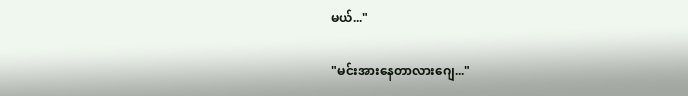မယ်..."

"မင်းအားနေတာလားဂျေ..."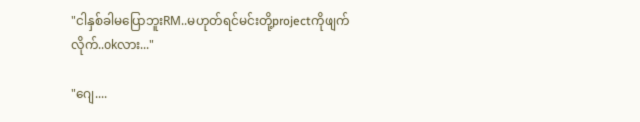"ငါနှစ်ခါမပြောဘူးRM..မဟုတ်ရင်မင်းတို့projectကိုဖျက်လိုက်..okလား..."

"ဂျေ....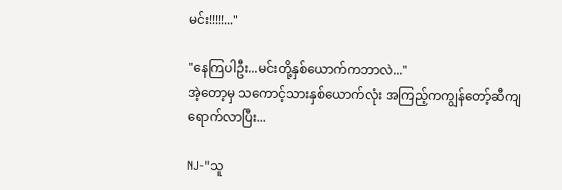မင်း!!!!!..."

"နေကြပါဦး...မင်းတို့နှစ်ယောက်ကဘာလဲ..."
အဲ့တော့မှ သကောင့်သားနှစ်ယောက်လုံး အကြည့်ကကျွန်တော့်ဆီကျရောက်လာပြီး...

NJ-"သူ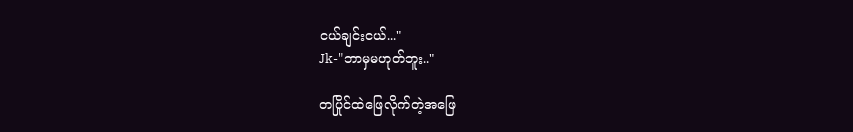ငယ်ချင်းငယ်..."
Jk-"ဘာမှမဟုတ်ဘူး.."

တပြိုင်ထဲဖြေလိုက်တဲ့အဖြေ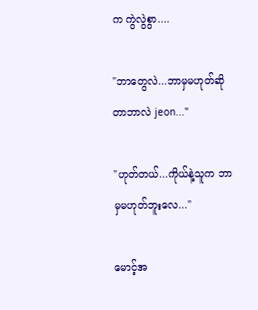က ကွဲလွဲစွာ....

"ဘာတွေလဲ...ဘာမှမဟုတ်ဆိုတာဘာလဲ jeon..."

"ဟုတ်တယ်...ကိုယ်နဲ့သူက ဘာမှမဟုတ်ဘူးလေ..."

မောင့်အ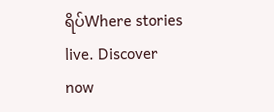ရိပ်Where stories live. Discover now